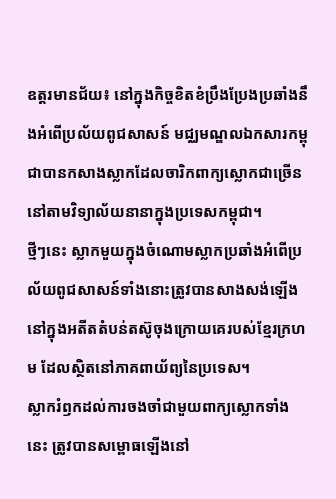ឧត្តរមានជ័យ៖ នៅក្នុងកិច្ចខិតខំប្រឹងប្រែងប្រឆាំងនឹងអំពើប្រល័យពូជសាសន៍ មជ្ឈមណ្ឌលឯកសារកម្ពុជាបានកសាងស្លាកដែលចារិកពាក្យស្លោកជាច្រើននៅតាមវិទ្យាល័យនានាក្នុងប្រទេសកម្ពុជា។
ថ្មីៗនេះ ស្លាកមួយក្នុងចំណោមស្លាកប្រឆាំងអំពើប្រល័យពូជសាសន៍ទាំងនោះត្រូវបានសាងសង់ឡើងនៅក្នុងអតីតតំបន់តស៊ូចុងក្រោយគេរបស់ខ្មែរក្រហម ដែលស្ថិតនៅភាគពាយ័ព្យនៃប្រទេស។
ស្លាករំឭកដល់ការចងចាំជាមួយពាក្យស្លោកទាំងនេះ ត្រូវបានសម្ពោធឡើងនៅ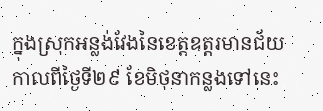ក្នុងស្រុកអន្លង់វែងនៃខេត្តឧត្តរមានជ័យ កាលពីថ្ងៃទី២៩ ខែមិថុនាកន្លងទៅនេះ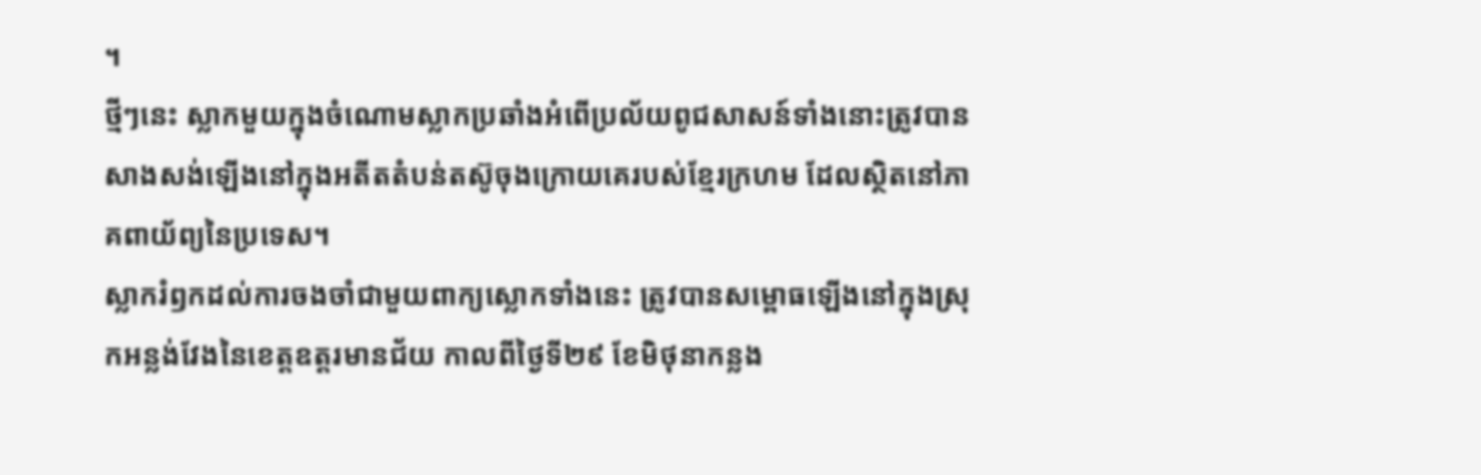។
ថ្មីៗនេះ ស្លាកមួយក្នុងចំណោមស្លាកប្រឆាំងអំពើប្រល័យពូជសាសន៍ទាំងនោះត្រូវបានសាងសង់ឡើងនៅក្នុងអតីតតំបន់តស៊ូចុងក្រោយគេរបស់ខ្មែរក្រហម ដែលស្ថិតនៅភាគពាយ័ព្យនៃប្រទេស។
ស្លាករំឭកដល់ការចងចាំជាមួយពាក្យស្លោកទាំងនេះ ត្រូវបានសម្ពោធឡើងនៅក្នុងស្រុកអន្លង់វែងនៃខេត្តឧត្តរមានជ័យ កាលពីថ្ងៃទី២៩ ខែមិថុនាកន្លង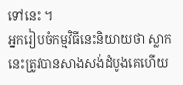ទៅនេះ ។
អ្នករៀបចំកម្មវិធីនេះនិយាយថា ស្លាកនេះត្រូវបានសាងសង់ដំបូងគេហើយ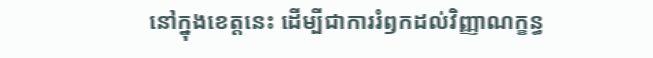នៅក្នុងខេត្តនេះ ដើម្បីជាការរំឭកដល់វិញ្ញាណក្ខន្ធ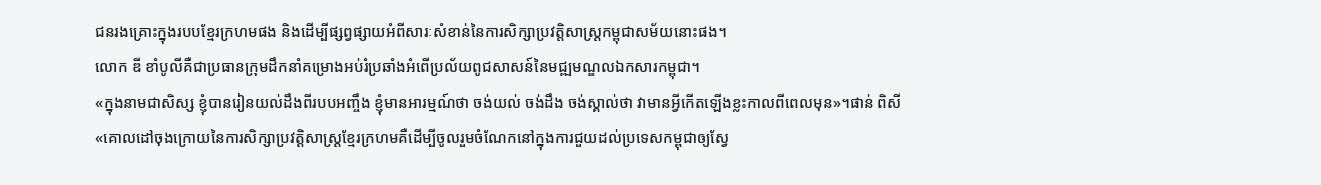ជនរងគ្រោះក្នុងរបបខ្មែរក្រហមផង និងដើម្បីផ្សព្វផ្សាយអំពីសារៈសំខាន់នៃការសិក្សាប្រវត្តិសាស្ត្រកម្ពុជាសម័យនោះផង។
លោក ឌី ខាំបូលីគឺជាប្រធានក្រុមដឹកនាំគម្រោងអប់រំប្រឆាំងអំពើប្រល័យពូជសាសន៍នៃមជ្ឍមណ្ឌលឯកសារកម្ពុជា។
«ក្នុងនាមជាសិស្ស ខ្ញុំបានរៀនយល់ដឹងពីរបបអញ្ចឹង ខ្ញុំមានអារម្មណ៍ថា ចង់យល់ ចង់ដឹង ចង់ស្គាល់ថា វាមានអ្វីកើតឡើងខ្លះកាលពីពេលមុន»។ផាន់ ពិសី
«គោលដៅចុងក្រោយនៃការសិក្សាប្រវត្តិសាស្ត្រខ្មែរក្រហមគឺដើម្បីចូលរួមចំណែកនៅក្នុងការជួយដល់ប្រទេសកម្ពុជាឲ្យស្វែ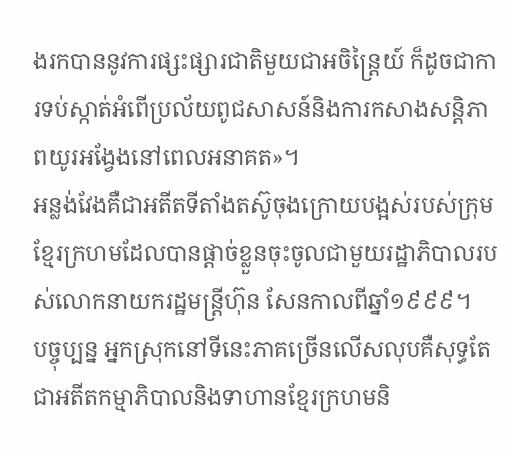ងរកបាននូវការផ្សះផ្សារជាតិមួយជាអចិន្ត្រៃយ៍ ក៏ដូចជាការទប់ស្កាត់អំពើប្រល័យពូជសាសន៍និងការកសាងសន្តិភាពយូរអង្វែងនៅពេលអនាគត»។
អន្លង់វែងគឺជាអតីតទីតាំងតស៊ូចុងក្រោយបង្អស់របស់ក្រុមខ្មែរក្រហមដែលបានផ្តាច់ខ្លួនចុះចូលជាមួយរដ្ឋាភិបាលរបស់លោកនាយករដ្ឋមន្ត្រីហ៊ុន សែនកាលពីឆ្នាំ១៩៩៩។
បច្ចុប្បន្ន អ្នកស្រុកនៅទីនេះភាគច្រើនលើសលុបគឺសុទ្ធតែជាអតីតកម្មាភិបាលនិងទាហានខ្មែរក្រហមនិ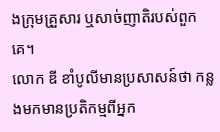ងក្រុមគ្រួសារ ឬសាច់ញាតិរបស់ពួកគេ។
លោក ឌី ខាំបូលីមានប្រសាសន៍ថា កន្លងមកមានប្រតិកម្មពីអ្នក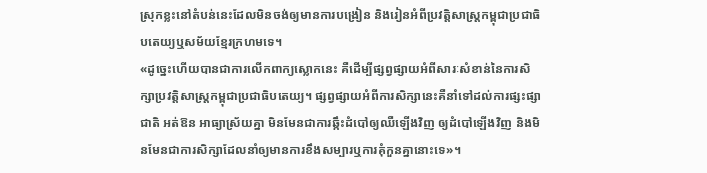ស្រុកខ្លះនៅតំបន់នេះដែលមិនចង់ឲ្យមានការបង្រៀន និងរៀនអំពីប្រវត្តិសាស្ត្រកម្ពុជាប្រជាធិបតេយ្យឬសម័យខ្មែរក្រហមទេ។
«ដូច្នេះហើយបានជាការលើកពាក្យស្លោកនេះ គឺដើម្បីផ្សព្វផ្សាយអំពីសារៈសំខាន់នៃការសិក្សាប្រវត្តិសាស្ត្រកម្ពុជាប្រជាធិបតេយ្យ។ ផ្សព្វផ្សាយអំពីការសិក្សានេះគឺនាំទៅដល់ការផ្សះផ្សាជាតិ អត់ឱន អាធ្យាស្រ័យគ្នា មិនមែនជាការឆ្កឹះដំបៅឲ្យឈឺឡើងវិញ ឲ្យដំបៅឡើងវិញ និងមិនមែនជាការសិក្សាដែលនាំឲ្យមានការខឹងសម្បារឬការគុំកួនគ្នានោះទេ»។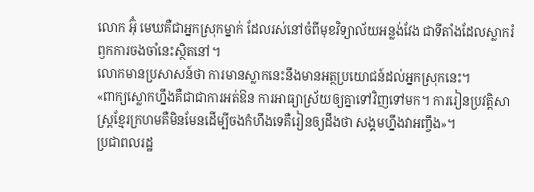លោក អ៊ុំ មេឃគឺជាអ្នកស្រុកម្នាក់ ដែលរស់នៅចំពីមុខវិទ្យាល័យអន្លង់វែង ជាទីតាំងដែលស្លាករំឭកការចងចាំនេះស្ថិតនៅ។
លោកមានប្រសាសន៍ថា ការមានស្លាកនេះនឹងមានអត្ថប្រយោជន៍ដល់អ្នកស្រុកនេះ។
«ពាក្យស្លោកហ្នឹងគឺជាជាការអត់ឱន ការអាធ្យាស្រ័យឲ្យគ្នាទៅវិញទៅមក។ ការរៀនប្រវត្តិសាស្ត្រខ្មែរក្រហមគឺមិនមែនដើម្បីចងកំហឹងទេគឺរៀនឲ្យដឹងថា សង្គមហ្នឹងវាអញ្ចឹង»។
ប្រជាពលរដ្ឋ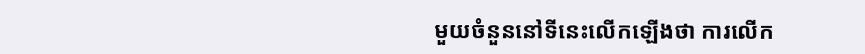មួយចំនួននៅទីនេះលើកឡើងថា ការលើក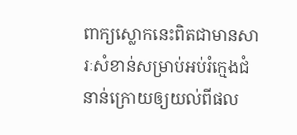ពាក្យស្លោកនេះពិតជាមានសារៈសំខាន់សម្រាប់អប់រំក្មេងជំនាន់ក្រោយឲ្យយល់ពីផល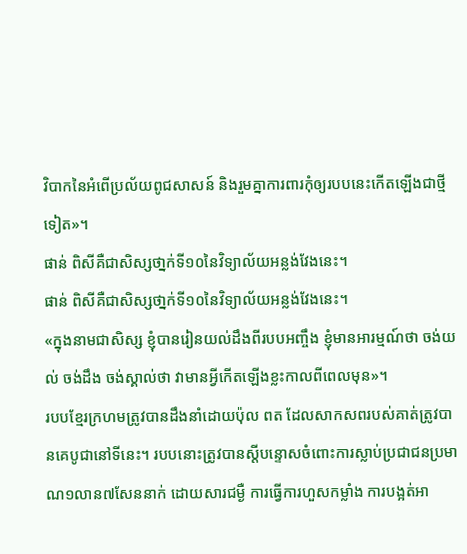វិបាកនៃអំពើប្រល័យពូជសាសន៍ និងរួមគ្នាការពារកុំឲ្យរបបនេះកើតឡើងជាថ្មីទៀត»។
ផាន់ ពិសីគឺជាសិស្សថា្នក់ទី១០នៃវិទ្យាល័យអន្លង់វែងនេះ។
ផាន់ ពិសីគឺជាសិស្សថា្នក់ទី១០នៃវិទ្យាល័យអន្លង់វែងនេះ។
«ក្នុងនាមជាសិស្ស ខ្ញុំបានរៀនយល់ដឹងពីរបបអញ្ចឹង ខ្ញុំមានអារម្មណ៍ថា ចង់យល់ ចង់ដឹង ចង់ស្គាល់ថា វាមានអ្វីកើតឡើងខ្លះកាលពីពេលមុន»។
របបខ្មែរក្រហមត្រូវបានដឹងនាំដោយប៉ុល ពត ដែលសាកសពរបស់គាត់ត្រូវបានគេបូជានៅទីនេះ។ របបនោះត្រូវបានស្តីបន្ទោសចំពោះការស្លាប់ប្រជាជនប្រមាណ១លាន៧សែននាក់ ដោយសារជម្ងឺ ការធ្វើការហួសកម្លាំង ការបង្អត់អា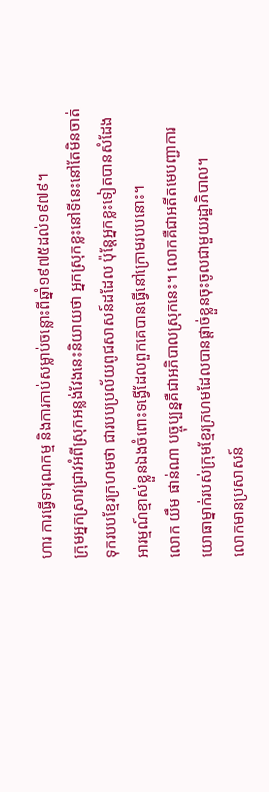ហារ ការធ្វើទារុណកម្ម និងការកាប់សម្លាប់ចន្លោះពីឆ្នាំ១៩៧៥ដល់១៩៧៩។
ក្រុមអ្នកស្រាវជ្រាវអំពីស្រុកអន្លង់វែងនេះនិយាយថា អ្នកស្រុកខ្លះនៅទីនេះនៅតែមិនចាត់ទុករបបខ្មែរក្រហមថា ជារបបប្រល័យពូជសាសន៍ដដែល ប៉ុន្តែអ្នកខ្លះទៀតបានសំដែងអារម្មណ៍ខ្មាស់ខ្លួនឯងចំពោះទង្វើដែលពួកគេបានធ្វើនៅក្រោមរបបនោះ។
លោក យឹម ផាន់ណា បច្ចុប្បន្នគឺជាអភិបាលស្រុកនេះ។ លោកគឺជាអតីតមេបញ្ជាការយោធាម្នាក់របស់ក្រុមខ្មែរក្រហមដែលបានផ្តាច់ខ្លួនចុះចូលជាមួយរដ្ឋាភិបាល។
លោកមានប្រសាសន៍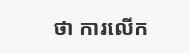ថា ការលើក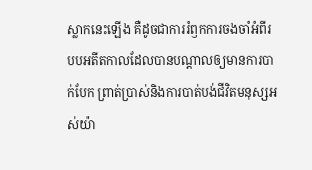ស្លាកនេះឡើង គឺដូចជាការរំឭកការចងចាំអំពីរបបអតីតកាលដែលបានបណ្តាលឲ្យមានការបាក់បែក ព្រាត់ប្រាស់និងការបាត់បង់ជីវិតមនុស្សអស់យ៉ា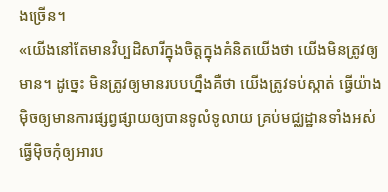ងច្រើន។
«យើងនៅតែមានវិប្បដិសារីក្នុងចិត្តក្នុងគំនិតយើងថា យើងមិនត្រូវឲ្យមាន។ ដូច្នេះ មិនត្រូវឲ្យមានរបបហ្នឹងគឺថា យើងត្រូវទប់ស្កាត់ ធ្វើយ៉ាងម៉ិចឲ្យមានការផ្សព្វផ្សាយឲ្យបានទូលំទូលាយ គ្រប់មជ្ឈដ្ឋានទាំងអស់ ធ្វើម៉ិចកុំឲ្យអារប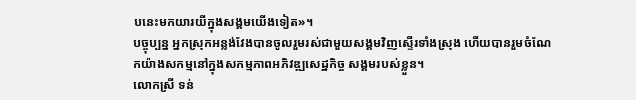បនេះមកយារយីក្នុងសង្គមយើងទៀត»។
បច្ចុប្បន្ន អ្នកស្រុកអន្លង់វែងបានចូលរួមរស់ជាមួយសង្គមវិញស្ទើរទាំងស្រុង ហើយបានរួមចំណែកយ៉ាងសកម្មនៅក្នុងសកម្មភាពអភិវឌ្ឍសេដ្ឋកិច្ច សង្គមរបស់ខ្លួន។
លោកស្រី ទន់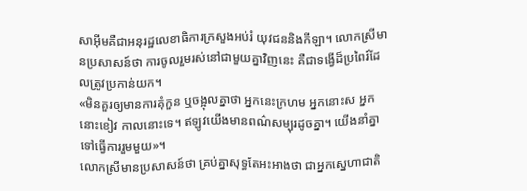សាអ៊ីមគឺជាអនុរដ្ឋលេខាធិការក្រសួងអប់រំ យុវជននិងកីឡា។ លោកស្រីមានប្រសាសន៍ថា ការចូលរួមរស់នៅជាមួយគ្នាវិញនេះ គឺជាទង្វើដ៏ប្រពៃរ៍ដែលត្រូវប្រកាន់យក។
«មិនគួរឲ្យមានការគុំកួន ឬចង្អុលគ្នាថា អ្នកនេះក្រហម អ្នកនោះស អ្នកនោះខៀវ កាលនោះទេ។ ឥឡូវយើងមានពណ៌សម្បុរដូចគ្នា។ យើងនាំគ្នាទៅធ្វើការរួមមួយ»។
លោកស្រីមានប្រសាសន៍ថា គ្រប់គ្នាសុទ្ធតែអះអាងថា ជាអ្នកស្នេហាជាតិ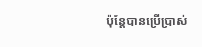ប៉ុន្តែបានប្រើប្រាស់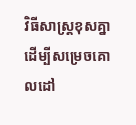វិធីសាស្ត្រខុសគ្នាដើម្បីសម្រេចគោលដៅ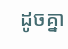ដូចគ្នា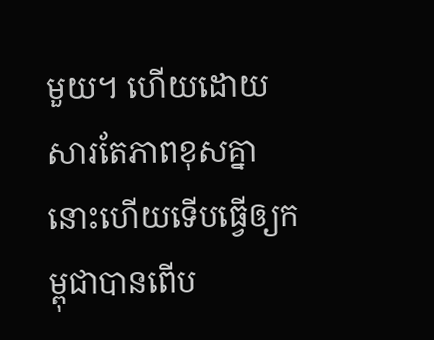មួយ។ ហើយដោយសារតែភាពខុសគ្នានោះហើយទើបធ្វើឲ្យកម្ពុជាបានពើប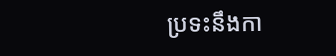ប្រទះនឹងកា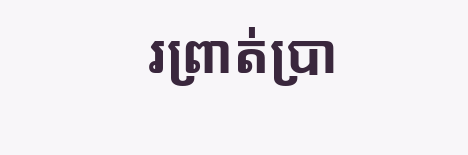រព្រាត់ប្រា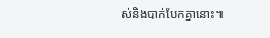ស់និងបាក់បែកគ្នានោះ៕